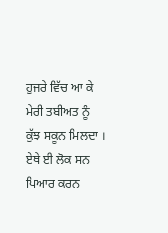ਹੁਜਰੇ ਵਿੱਚ ਆ ਕੇ ਮੇਰੀ ਤਬੀਅਤ ਨੂੰ ਕੁੱਝ ਸਕੂਨ ਮਿਲਦਾ । ਏਥੇ ਈ ਲੋਕ ਸਨ ਪਿਆਰ ਕਰਨ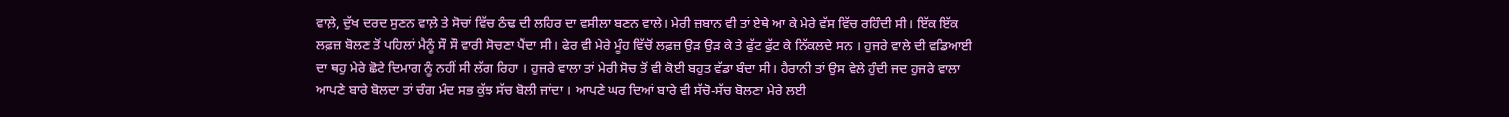ਵਾਲ਼ੇ, ਦੁੱਖ ਦਰਦ ਸੁਣਨ ਵਾਲ਼ੇ ਤੇ ਸੋਚਾਂ ਵਿੱਚ ਠੰਢ ਦੀ ਲਹਿਰ ਦਾ ਵਸੀਲਾ ਬਣਨ ਵਾਲੇ। ਮੇਰੀ ਜ਼ਬਾਨ ਵੀ ਤਾਂ ਏਥੇ ਆ ਕੇ ਮੇਰੇ ਵੱਸ ਵਿੱਚ ਰਹਿੰਦੀ ਸੀ। ਇੱਕ ਇੱਕ ਲਫ਼ਜ਼ ਬੋਲਣ ਤੋਂ ਪਹਿਲਾਂ ਮੈਨੂੰ ਸੌ ਸੌ ਵਾਰੀ ਸੋਚਣਾ ਪੈਂਦਾ ਸੀ। ਫੇਰ ਵੀ ਮੇਰੇ ਮੂੰਹ ਵਿੱਚੋਂ ਲਫ਼ਜ਼ ਉੜ ਉੜ ਕੇ ਤੇ ਫੁੱਟ ਫੁੱਟ ਕੇ ਨਿੱਕਲਦੇ ਸਨ । ਹੁਜਰੇ ਵਾਲੇ ਦੀ ਵਡਿਆਈ ਦਾ ਥਹੁ ਮੇਰੇ ਛੋਟੇ ਦਿਮਾਗ ਨੂੰ ਨਹੀਂ ਸੀ ਲੱਗ ਰਿਹਾ । ਹੁਜਰੇ ਵਾਲਾ ਤਾਂ ਮੇਰੀ ਸੋਚ ਤੋਂ ਵੀ ਕੋਈ ਬਹੁਤ ਵੱਡਾ ਬੰਦਾ ਸੀ। ਹੈਰਾਨੀ ਤਾਂ ਉਸ ਵੇਲੇ ਹੁੰਦੀ ਜਦ ਹੁਜਰੇ ਵਾਲਾ ਆਪਣੇ ਬਾਰੇ ਬੋਲਦਾ ਤਾਂ ਚੰਗ ਮੰਦ ਸਭ ਕੁੱਝ ਸੱਚ ਬੋਲੀ ਜਾਂਦਾ । ਆਪਣੇ ਘਰ ਦਿਆਂ ਬਾਰੇ ਵੀ ਸੱਚੋ-ਸੱਚ ਬੋਲਣਾ ਮੇਰੇ ਲਈ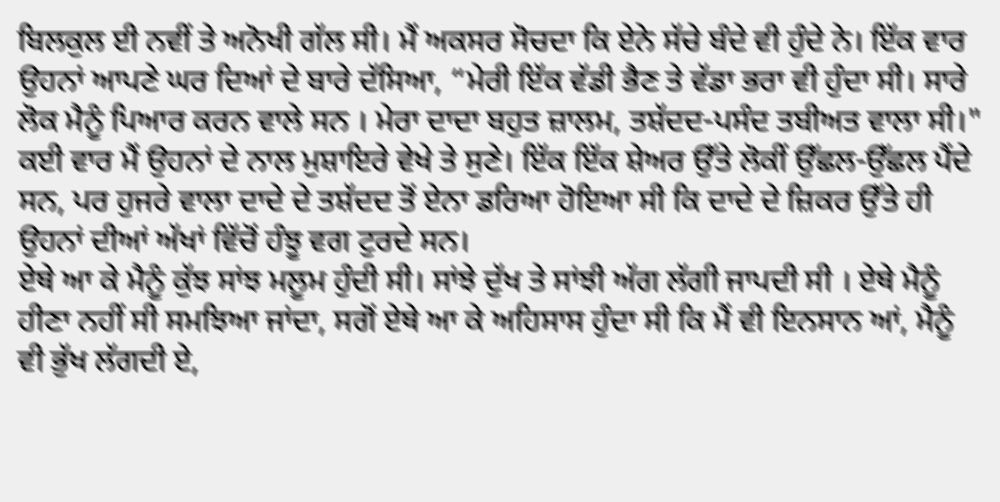ਬਿਲਕੁਲ ਈ ਨਵੀਂ ਤੇ ਅਨੋਖੀ ਗੱਲ ਸੀ। ਮੈਂ ਅਕਸਰ ਸੋਚਦਾ ਕਿ ਏਨੇ ਸੱਚੇ ਬੰਦੇ ਵੀ ਹੁੰਦੇ ਨੇ। ਇੱਕ ਵਾਰ ਉਹਨਾਂ ਆਪਣੇ ਘਰ ਦਿਆਂ ਦੇ ਬਾਰੇ ਦੱਸਿਆ, “ਮੇਰੀ ਇੱਕ ਵੱਡੀ ਭੈਣ ਤੇ ਵੱਡਾ ਭਰਾ ਵੀ ਹੁੰਦਾ ਸੀ। ਸਾਰੇ ਲੋਕ ਮੈਨੂੰ ਪਿਆਰ ਕਰਨ ਵਾਲੇ ਸਨ । ਮੇਰਾ ਦਾਦਾ ਬਹੁਤ ਜ਼ਾਲਮ, ਤਸ਼ੱਦਦ-ਪਸੰਦ ਤਬੀਅਤ ਵਾਲਾ ਸੀ।"
ਕਈ ਵਾਰ ਮੈਂ ਉਹਨਾਂ ਦੇ ਨਾਲ ਮੁਸ਼ਾਇਰੇ ਵੇਖੇ ਤੇ ਸੁਣੇ। ਇੱਕ ਇੱਕ ਸ਼ੇਅਰ ਉੱਤੇ ਲੋਕੀਂ ਉੱਛਲ-ਉੱਛਲ ਪੈਂਦੇ ਸਨ, ਪਰ ਹੁਜਰੇ ਵਾਲਾ ਦਾਦੇ ਦੇ ਤਸ਼ੱਦਦ ਤੋਂ ਏਨਾ ਡਰਿਆ ਹੋਇਆ ਸੀ ਕਿ ਦਾਦੇ ਦੇ ਜ਼ਿਕਰ ਉੱਤੇ ਹੀ ਉਹਨਾਂ ਦੀਆਂ ਅੱਖਾਂ ਵਿੱਚੋਂ ਹੰਝੂ ਵਗ ਟੁਰਦੇ ਸਨ।
ਏਥੇ ਆ ਕੇ ਮੈਨੂੰ ਕੁੱਝ ਸਾਂਝ ਮਲੂਮ ਹੁੰਦੀ ਸੀ। ਸਾਂਝੇ ਦੁੱਖ ਤੇ ਸਾਂਝੀ ਅੱਗ ਲੱਗੀ ਜਾਪਦੀ ਸੀ । ਏਥੇ ਮੈਨੂੰ ਹੀਣਾ ਨਹੀਂ ਸੀ ਸਮਝਿਆ ਜਾਂਦਾ, ਸਗੋਂ ਏਥੇ ਆ ਕੇ ਅਹਿਸਾਸ ਹੁੰਦਾ ਸੀ ਕਿ ਮੈਂ ਵੀ ਇਨਸਾਨ ਆਂ, ਮੈਨੂੰ ਵੀ ਭੁੱਖ ਲੱਗਦੀ ਏ,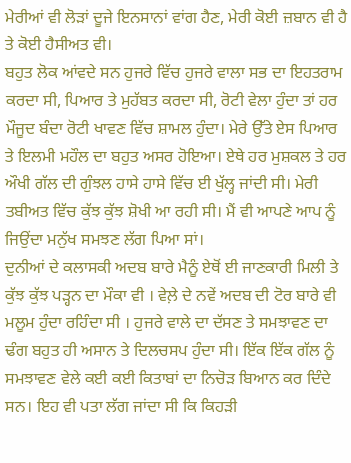ਮੇਰੀਆਂ ਵੀ ਲੋੜਾਂ ਦੂਜੇ ਇਨਸਾਨਾਂ ਵਾਂਗ ਹੈਣ, ਮੇਰੀ ਕੋਈ ਜ਼ਬਾਨ ਵੀ ਹੈ ਤੇ ਕੋਈ ਹੈਸੀਅਤ ਵੀ।
ਬਹੁਤ ਲੋਕ ਆਂਵਦੇ ਸਨ ਹੁਜਰੇ ਵਿੱਚ ਹੁਜਰੇ ਵਾਲਾ ਸਭ ਦਾ ਇਹਤਰਾਮ ਕਰਦਾ ਸੀ, ਪਿਆਰ ਤੇ ਮੁਹੱਬਤ ਕਰਦਾ ਸੀ, ਰੋਟੀ ਵੇਲਾ ਹੁੰਦਾ ਤਾਂ ਹਰ ਮੌਜੂਦ ਬੰਦਾ ਰੋਟੀ ਖਾਵਣ ਵਿੱਚ ਸ਼ਾਮਲ ਹੁੰਦਾ। ਮੇਰੇ ਉੱਤੇ ਏਸ ਪਿਆਰ ਤੇ ਇਲਮੀ ਮਹੌਲ ਦਾ ਬਹੁਤ ਅਸਰ ਹੋਇਆ। ਏਥੇ ਹਰ ਮੁਸ਼ਕਲ ਤੇ ਹਰ ਔਖੀ ਗੱਲ ਦੀ ਗੁੰਝਲ ਹਾਸੇ ਹਾਸੇ ਵਿੱਚ ਈ ਖੁੱਲ੍ਹ ਜਾਂਦੀ ਸੀ। ਮੇਰੀ ਤਬੀਅਤ ਵਿੱਚ ਕੁੱਝ ਕੁੱਝ ਸ਼ੋਖੀ ਆ ਰਹੀ ਸੀ। ਮੈਂ ਵੀ ਆਪਣੇ ਆਪ ਨੂੰ ਜਿਉਂਦਾ ਮਨੁੱਖ ਸਮਝਣ ਲੱਗ ਪਿਆ ਸਾਂ।
ਦੁਨੀਆਂ ਦੇ ਕਲਾਸਕੀ ਅਦਬ ਬਾਰੇ ਮੈਨੂੰ ਏਥੋਂ ਈ ਜਾਣਕਾਰੀ ਮਿਲੀ ਤੇ ਕੁੱਝ ਕੁੱਝ ਪੜ੍ਹਨ ਦਾ ਮੌਕਾ ਵੀ । ਵੇਲ਼ੇ ਦੇ ਨਵੇਂ ਅਦਬ ਦੀ ਟੋਰ ਬਾਰੇ ਵੀ ਮਲੂਮ ਹੁੰਦਾ ਰਹਿੰਦਾ ਸੀ । ਹੁਜਰੇ ਵਾਲੇ ਦਾ ਦੱਸਣ ਤੇ ਸਮਝਾਵਣ ਦਾ ਢੰਗ ਬਹੁਤ ਹੀ ਅਸਾਨ ਤੇ ਦਿਲਚਸਪ ਹੁੰਦਾ ਸੀ। ਇੱਕ ਇੱਕ ਗੱਲ ਨੂੰ ਸਮਝਾਵਣ ਵੇਲੇ ਕਈ ਕਈ ਕਿਤਾਬਾਂ ਦਾ ਨਿਚੋੜ ਬਿਆਨ ਕਰ ਦਿੰਦੇ ਸਨ। ਇਹ ਵੀ ਪਤਾ ਲੱਗ ਜਾਂਦਾ ਸੀ ਕਿ ਕਿਹੜੀ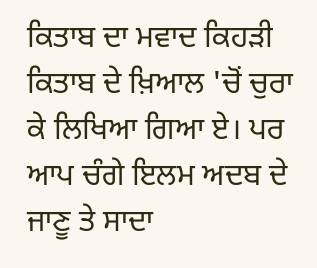ਕਿਤਾਬ ਦਾ ਮਵਾਦ ਕਿਹੜੀ ਕਿਤਾਬ ਦੇ ਖ਼ਿਆਲ 'ਚੋਂ ਚੁਰਾ ਕੇ ਲਿਖਿਆ ਗਿਆ ਏ। ਪਰ ਆਪ ਚੰਗੇ ਇਲਮ ਅਦਬ ਦੇ ਜਾਣੂ ਤੇ ਸਾਦਾ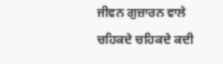ਜੀਵਨ ਗੁਜ਼ਾਰਨ ਵਾਲੇ ਚਹਿਕਦੇ ਚਹਿਕਦੇ ਕਦੀ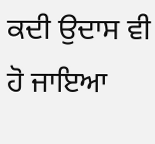ਕਦੀ ਉਦਾਸ ਵੀ ਹੋ ਜਾਇਆ